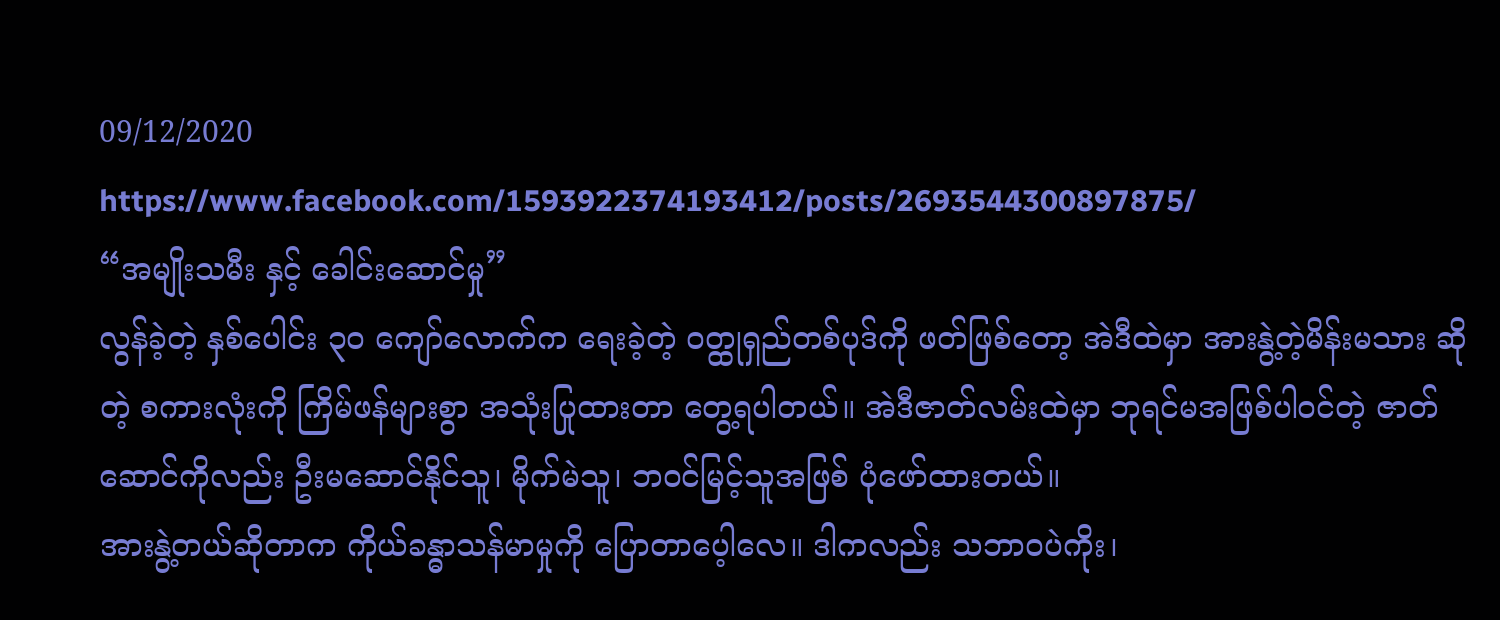09/12/2020
https://www.facebook.com/1593922374193412/posts/2693544300897875/
“အမျိုးသမီး နှင့် ခေါင်းဆောင်မှု”
လွန်ခဲ့တဲ့ နှစ်ပေါင်း ၃၀ ကျော်လောက်က ရေးခဲ့တဲ့ ဝတ္ထုရှည်တစ်ပုဒ်ကို ဖတ်ဖြစ်တော့ အဲဒီထဲမှာ အားနွဲ့တဲ့မိန်းမသား ဆိုတဲ့ စကားလုံးကို ကြိမ်ဖန်များစွာ အသုံးပြုထားတာ တွေ့ရပါတယ်။ အဲဒီဇာတ်လမ်းထဲမှာ ဘုရင်မအဖြစ်ပါဝင်တဲ့ ဇာတ်ဆောင်ကိုလည်း ဦးမဆောင်နိုင်သူ၊ မိုက်မဲသူ၊ ဘဝင်မြင့်သူအဖြစ် ပုံဖော်ထားတယ်။
အားနွဲ့တယ်ဆိုတာက ကိုယ်ခန္ဓာသန်မာမှုကို ပြောတာပေ့ါလေ။ ဒါကလည်း သဘာဝပဲကိုး၊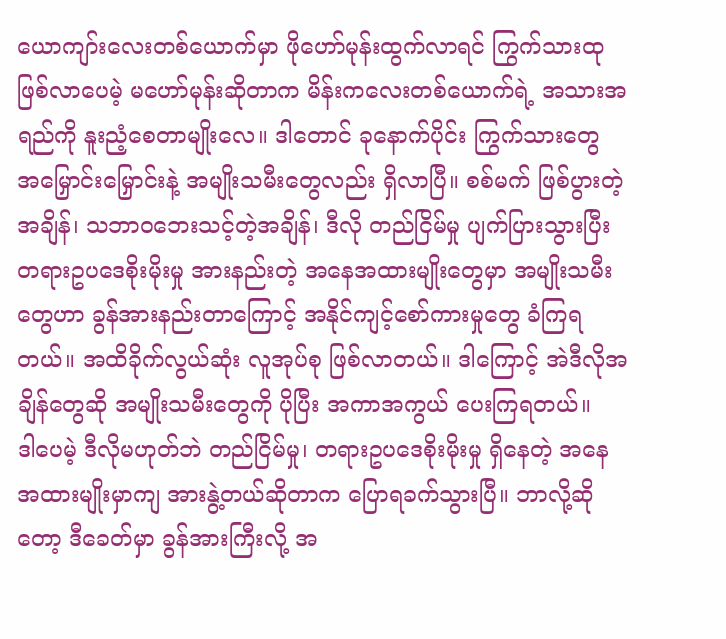ယောကျာ်းလေးတစ်ယောက်မှာ ဖိုဟော်မုန်းထွက်လာရင် ကြွက်သားထု ဖြစ်လာပေမဲ့ မဟော်မုန်းဆိုတာက မိန်းကလေးတစ်ယောက်ရဲ့ အသားအရည်ကို နူးညံ့စေတာမျိုးလေ။ ဒါတောင် ခုနောက်ပိုင်း ကြွက်သားတွေ အမြှောင်းမြှောင်းနဲ့ အမျိုးသမီးတွေလည်း ရှိလာပြီ။ စစ်မက် ဖြစ်ပွားတဲ့အချိန်၊ သဘာဝဘေးသင့်တဲ့အချိန်၊ ဒီလို တည်ငြိမ်မှု ပျက်ပြားသွားပြီး တရားဥပဒေစိုးမိုးမှု အားနည်းတဲ့ အနေအထားမျိုးတွေမှာ အမျိုးသမီးတွေဟာ ခွန်အားနည်းတာကြောင့် အနိုင်ကျင့်စော်ကားမှုတွေ ခံကြရတယ်။ အထိခိုက်လွယ်ဆုံး လူအုပ်စု ဖြစ်လာတယ်။ ဒါကြောင့် အဲဒီလိုအချိန်တွေဆို အမျိုးသမီးတွေကို ပိုပြီး အကာအကွယ် ပေးကြရတယ်။
ဒါပေမဲ့ ဒီလိုမဟုတ်ဘဲ တည်ငြိမ်မှု၊ တရားဥပဒေစိုးမိုးမှု ရှိနေတဲ့ အနေအထားမျိုးမှာကျ အားနွဲ့တယ်ဆိုတာက ပြောရခက်သွားပြီ။ ဘာလို့ဆိုတော့ ဒီခေတ်မှာ ခွန်အားကြီးလို့ အ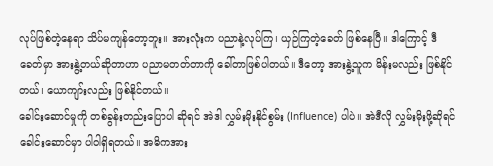လုပ်ဖြစ်တဲ့နေရာ သိပ်မကျန်တော့ဘူး။ အားလုံးက ပညာနဲ့လုပ်ကြ၊ ယှဉ်ကြတဲ့ခေတ် ဖြစ်နေပြီ။ ဒါကြောင့် ဒီခေတ်မှာ အားနွဲ့တယ်ဆိုတာဟာ ပညာမတတ်တာကို ခေါ်တာဖြစ်ပါတယ်။ ဒီတော့ အားနွဲ့သူက မိန်းမလည်း ဖြစ်နိုင်တယ်၊ ယောကျာ်းလည်း ဖြစ်နိုင်တယ်။
ခေါင်းဆောင်မှုကို တစ်ခွန်းတည်းပြောပါ ဆိုရင် အဲဒါ လွှမ်းမိုးနိုင်စွမ်း (Influence) ပါပဲ။ အဲဒီလို လွှမ်းမိုးဖို့ဆိုရင် ခေါင်းဆောင်မှာ ပါဝါရှိရတယ်။ အဓိကအား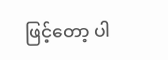ဖြင့်တော့ ပါ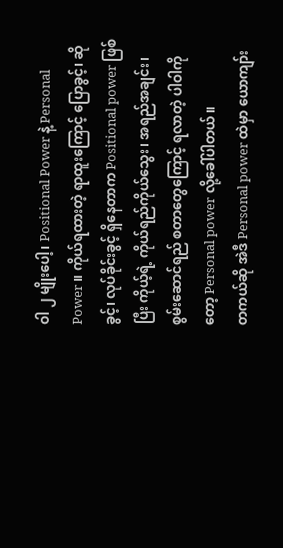ဝါ ၂ မျိုးပေါ့၊ Positional Power နဲ့ Personal Power ။ ကိုယ်ရထားတဲ့ ရာထူးကြောင့် ပြောခွင့်၊ ဆိုခွင့်၊ လုပ်ခိုင်းခွင့် ရှိနေတာက Positional power ဖြစ်ပြီး ကိုယ့်ရဲ့ ကိုယ်ရည်ကိုယ်သွေး၊ အရည်အချင်း၊ စွမ်းဆောင်ရည် စတာတွေကြောင့် ရလာတဲ့ ပါဝါကိုတော့ Personal power လို့ခေါ်ပါတယ်။
တကယ်ဆို အဲဒီ Personal power ထဲမှာ ယောကျာ်း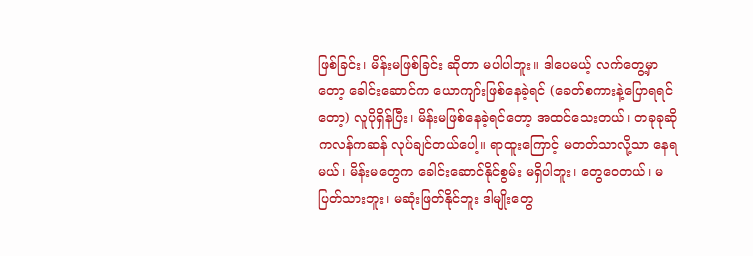ဖြစ်ခြင်း၊ မိန်းမဖြစ်ခြင်း ဆိုတာ မပါပါဘူး။ ဒါပေမယ့် လက်တွေ့မှာတော့ ခေါင်းဆောင်က ယောကျာ်းဖြစ်နေခဲ့ရင် (ခေတ်စကားနဲ့ပြောရရင်တော့) လူပိုရှိန်ပြီး၊ မိန်းမဖြစ်နေခဲ့ရင်တော့ အထင်သေးတယ်၊ တခုခုဆို ကလန်ကဆန် လုပ်ချင်တယ်ပေါ့။ ရာထူးကြောင့် မတတ်သာလို့သာ နေရမယ်၊ မိန်းမတွေက ခေါင်းဆောင်နိုင်စွမ်း မရှိပါဘူး၊ တွေဝေတယ်၊ မပြတ်သားဘူး၊ မဆုံးဖြတ်နိုင်ဘူး ဒါမျိုးတွေ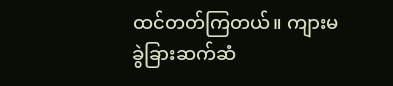ထင်တတ်ကြတယ်။ ကျားမခွဲခြားဆက်ဆံ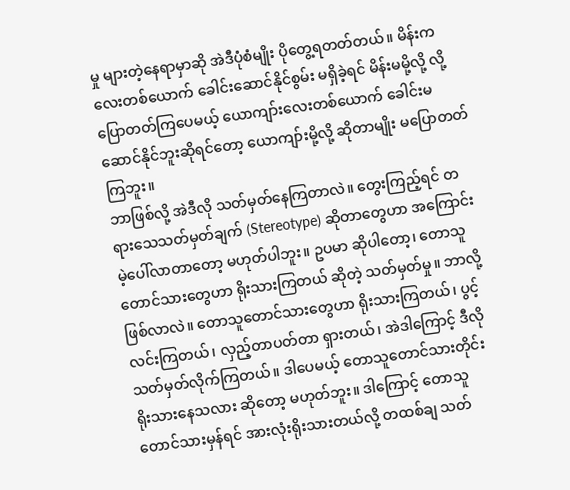မှု များတဲ့နေရာမှာဆို အဲဒီပုံစံမျိုး ပိုတွေ့ရတတ်တယ်။ မိန်းကလေးတစ်ယောက် ခေါင်းဆောင်နိုင်စွမ်း မရှိခဲ့ရင် မိန်းမမို့လို့ လို့ ပြောတတ်ကြပေမယ့် ယောကျာ်းလေးတစ်ယောက် ခေါင်းမဆောင်နိုင်ဘူးဆိုရင်တော့ ယောကျာ်းမို့လို့ ဆိုတာမျိုး မပြောတတ်ကြဘူး။
ဘာဖြစ်လို့ အဲဒီလို သတ်မှတ်နေကြတာလဲ။ တွေးကြည့်ရင် တရားသေသတ်မှတ်ချက် (Stereotype) ဆိုတာတွေဟာ အကြောင်းမဲ့ပေါ်လာတာတော့ မဟုတ်ပါဘူး။ ဥပမာ ဆိုပါတော့၊ တောသူတောင်သားတွေဟာ ရိုးသားကြတယ် ဆိုတဲ့ သတ်မှတ်မှု။ ဘာလို့ဖြစ်လာလဲ။ တောသူတောင်သားတွေဟာ ရိုးသားကြတယ်၊ ပွင့်လင်းကြတယ်၊ လှည့်တာပတ်တာ ရှားတယ်၊ အဲဒါကြောင့် ဒီလိုသတ်မှတ်လိုက်ကြတယ်။ ဒါပေမယ့် တောသူတောင်သားတိုင်း ရိုးသားနေသလား ဆိုတော့ မဟုတ်ဘူး။ ဒါကြောင့် တောသူတောင်သားမှန်ရင် အားလုံးရိုးသားတယ်လို့ တထစ်ချ သတ်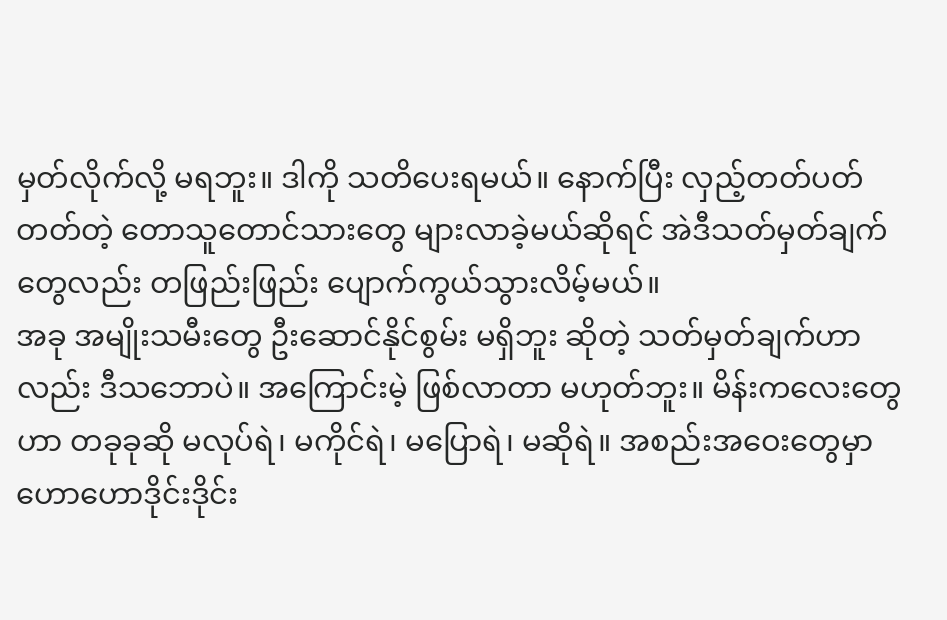မှတ်လိုက်လို့ မရဘူး။ ဒါကို သတိပေးရမယ်။ နောက်ပြီး လှည့်တတ်ပတ်တတ်တဲ့ တောသူတောင်သားတွေ များလာခဲ့မယ်ဆိုရင် အဲဒီသတ်မှတ်ချက်တွေလည်း တဖြည်းဖြည်း ပျောက်ကွယ်သွားလိမ့်မယ်။
အခု အမျိုးသမီးတွေ ဦးဆောင်နိုင်စွမ်း မရှိဘူး ဆိုတဲ့ သတ်မှတ်ချက်ဟာလည်း ဒီသဘောပဲ။ အကြောင်းမဲ့ ဖြစ်လာတာ မဟုတ်ဘူး။ မိန်းကလေးတွေဟာ တခုခုဆို မလုပ်ရဲ၊ မကိုင်ရဲ၊ မပြောရဲ၊ မဆိုရဲ။ အစည်းအဝေးတွေမှာ ဟောဟောဒိုင်းဒိုင်း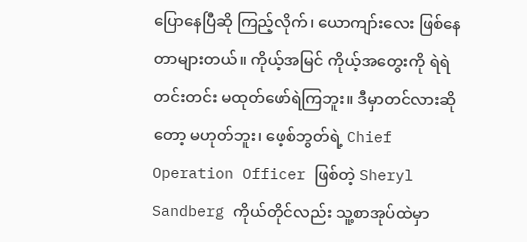ပြောနေပြီဆို ကြည့်လိုက်၊ ယောကျာ်းလေး ဖြစ်နေတာများတယ်။ ကိုယ့်အမြင် ကိုယ့်အတွေးကို ရဲရဲတင်းတင်း မထုတ်ဖော်ရဲကြဘူး။ ဒီမှာတင်လားဆိုတော့ မဟုတ်ဘူး၊ ဖေ့စ်ဘွတ်ရဲ့ Chief Operation Officer ဖြစ်တဲ့ Sheryl Sandberg ကိုယ်တိုင်လည်း သူ့စာအုပ်ထဲမှာ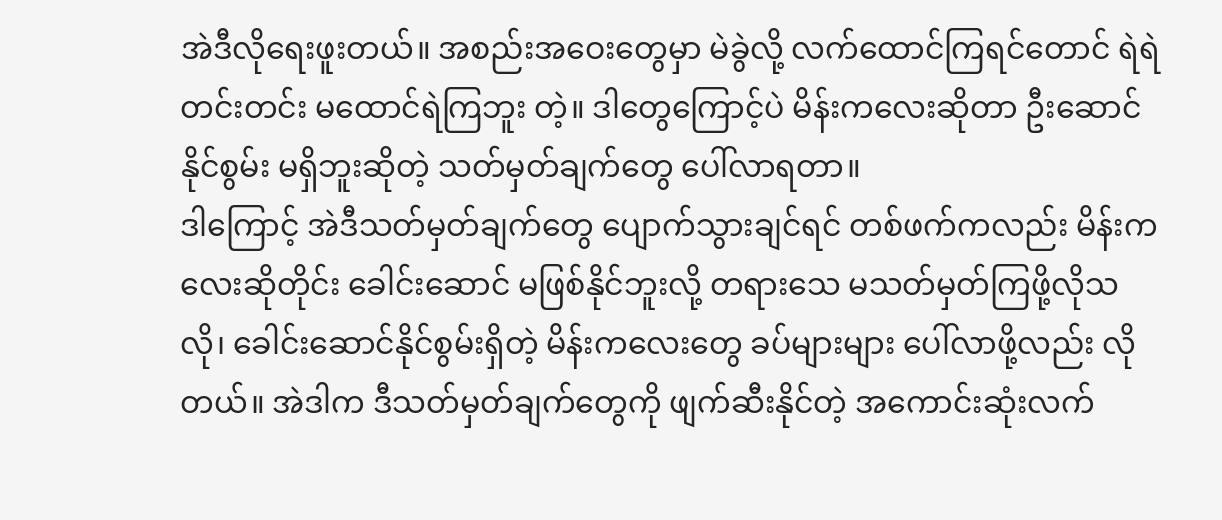အဲဒီလိုရေးဖူးတယ်။ အစည်းအဝေးတွေမှာ မဲခွဲလို့ လက်ထောင်ကြရင်တောင် ရဲရဲတင်းတင်း မထောင်ရဲကြဘူး တဲ့။ ဒါတွေကြောင့်ပဲ မိန်းကလေးဆိုတာ ဦးဆောင်နိုင်စွမ်း မရှိဘူးဆိုတဲ့ သတ်မှတ်ချက်တွေ ပေါ်လာရတာ။
ဒါကြောင့် အဲဒီသတ်မှတ်ချက်တွေ ပျောက်သွားချင်ရင် တစ်ဖက်ကလည်း မိန်းကလေးဆိုတိုင်း ခေါင်းဆောင် မဖြစ်နိုင်ဘူးလို့ တရားသေ မသတ်မှတ်ကြဖို့လိုသလို၊ ခေါင်းဆောင်နိုင်စွမ်းရှိတဲ့ မိန်းကလေးတွေ ခပ်များများ ပေါ်လာဖို့လည်း လိုတယ်။ အဲဒါက ဒီသတ်မှတ်ချက်တွေကို ဖျက်ဆီးနိုင်တဲ့ အကောင်းဆုံးလက်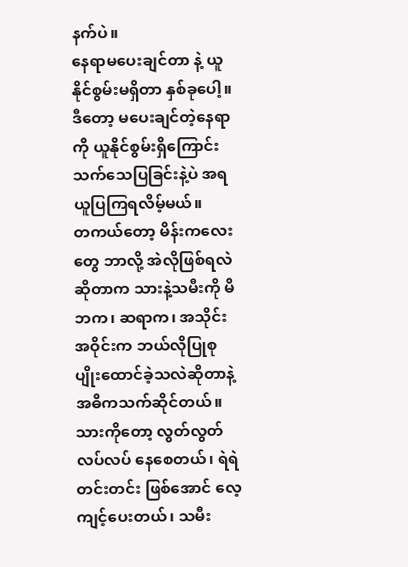နက်ပဲ။
နေရာမပေးချင်တာ နဲ့ ယူနိုင်စွမ်းမရှိတာ နှစ်ခုပေါ့။ ဒီတော့ မပေးချင်တဲ့နေရာကို ယူနိုင်စွမ်းရှိကြောင်း သက်သေပြခြင်းနဲ့ပဲ အရယူပြကြရလိမ့်မယ်။
တကယ်တော့ မိန်းကလေးတွေ ဘာလို့ အဲလိုဖြစ်ရလဲဆိုတာက သားနဲ့သမီးကို မိဘက၊ ဆရာက၊ အသိုင်းအဝိုင်းက ဘယ်လိုပြုစုပျိုးထောင်ခဲ့သလဲဆိုတာနဲ့ အဓိကသက်ဆိုင်တယ်။ သားကိုတော့ လွတ်လွတ်လပ်လပ် နေစေတယ်၊ ရဲရဲတင်းတင်း ဖြစ်အောင် လေ့ကျင့်ပေးတယ်၊ သမီး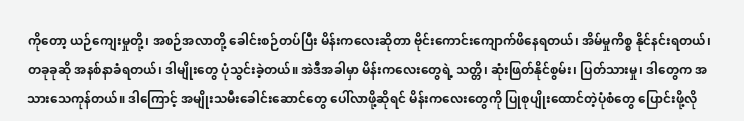ကိုတော့ ယဉ်ကျေးမှုတို့၊ အစဉ်အလာတို့ ခေါင်းစဉ်တပ်ပြီး မိန်းကလေးဆိုတာ ဗိုင်းကောင်းကျောက်ဖိနေရတယ်၊ အိမ်မှုကိစ္စ နိုင်နင်းရတယ်၊ တခုခုဆို အနစ်နာခံရတယ်၊ ဒါမျိုးတွေ ပုံသွင်းခဲ့တယ်။ အဲဒီအခါမှာ မိန်းကလေးတွေရဲ့ သတ္တိ၊ ဆုံးဖြတ်နိုင်စွမ်း၊ ပြတ်သားမှု၊ ဒါတွေက အသားသေကုန်တယ်။ ဒါကြောင့် အမျိုးသမီးခေါင်းဆောင်တွေ ပေါ်လာဖို့ဆိုရင် မိန်းကလေးတွေကို ပြုစုပျိုးထောင်တဲ့ပုံစံတွေ ပြောင်းဖို့လို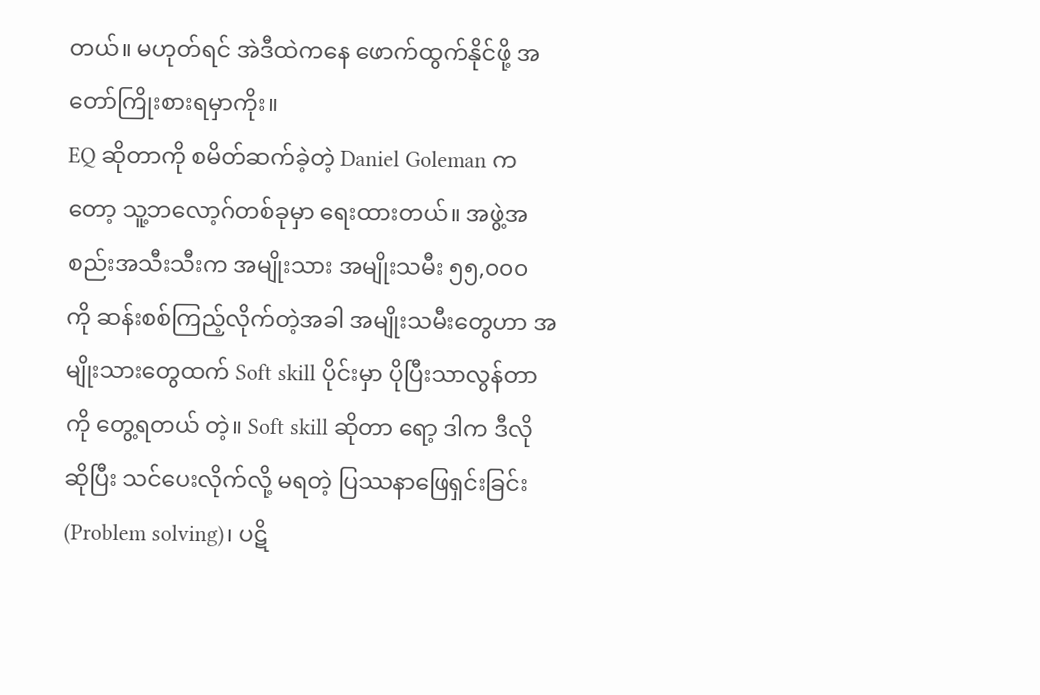တယ်။ မဟုတ်ရင် အဲဒီထဲကနေ ဖောက်ထွက်နိုင်ဖို့ အတော်ကြိုးစားရမှာကိုး။
EQ ဆိုတာကို စမိတ်ဆက်ခဲ့တဲ့ Daniel Goleman ကတော့ သူ့ဘလော့ဂ်တစ်ခုမှာ ရေးထားတယ်။ အဖွဲ့အစည်းအသီးသီးက အမျိုးသား အမျိုးသမီး ၅၅,၀၀၀ ကို ဆန်းစစ်ကြည့်လိုက်တဲ့အခါ အမျိုးသမီးတွေဟာ အမျိုးသားတွေထက် Soft skill ပိုင်းမှာ ပိုပြီးသာလွန်တာကို တွေ့ရတယ် တဲ့။ Soft skill ဆိုတာ ရော့ ဒါက ဒီလို ဆိုပြီး သင်ပေးလိုက်လို့ မရတဲ့ ပြဿနာဖြေရှင်းခြင်း (Problem solving)၊ ပဋိ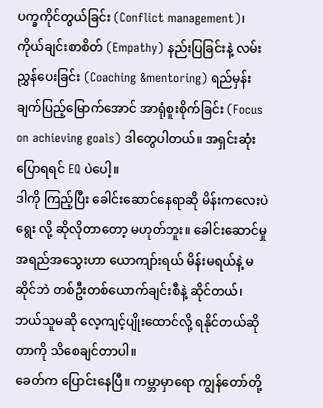ပက္ခကိုင်တွယ်ခြင်း (Conflict management)၊ ကိုယ်ချင်းစာစိတ် (Empathy) နည်းပြခြင်းနဲ့ လမ်းညွှန်ပေးခြင်း (Coaching &mentoring) ရည်မှန်းချက်ပြည့်မြောက်အောင် အာရုံစူးစိုက်ခြင်း (Focus on achieving goals) ဒါတွေပါတယ်။ အရှင်းဆုံးပြောရရင် EQ ပဲပေါ့။
ဒါကို ကြည့်ပြီး ခေါင်းဆောင်နေရာဆို မိန်းကလေးပဲရွေး လို့ ဆိုလိုတာတော့ မဟုတ်ဘူး။ ခေါင်းဆောင်မှု အရည်အသွေးဟာ ယောကျာ်းရယ် မိန်းမရယ်နဲ့ မဆိုင်ဘဲ တစ်ဦးတစ်ယောက်ချင်းစီနဲ့ ဆိုင်တယ်၊ ဘယ်သူမဆို လေ့ကျင့်ပျိုးထောင်လို့ ရနိုင်တယ်ဆိုတာကို သိစေချင်တာပါ။
ခေတ်က ပြောင်းနေပြီ။ ကမ္ဘာမှာရော ကျွန်တော်တို့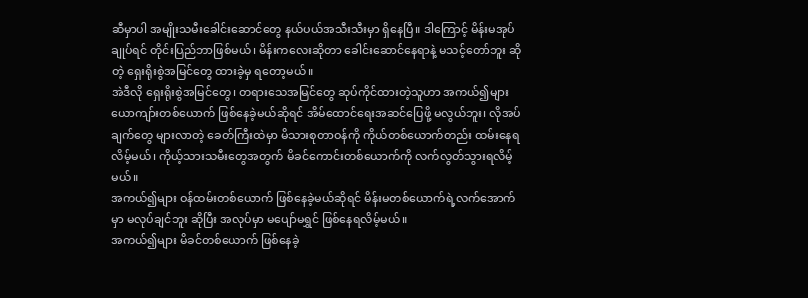ဆီမှာပါ အမျိုးသမီးခေါင်းဆောင်တွေ နယ်ပယ်အသီးသီးမှာ ရှိနေပြီ။ ဒါကြောင့် မိန်းမအုပ်ချုပ်ရင် တိုင်းပြည်ဘာဖြစ်မယ်၊ မိန်းကလေးဆိုတာ ခေါင်းဆောင်နေရာနဲ့ မသင့်တော်ဘူး ဆိုတဲ့ ရှေးရိုးစွဲအမြင်တွေ ထားခဲ့မှ ရတော့မယ်။
အဲဒီလို ရှေးရိုးစွဲအမြင်တွေ၊ တရားသေအမြင်တွေ ဆုပ်ကိုင်ထားတဲ့သူဟာ အကယ်၍များ ယောကျာ်းတစ်ယောက် ဖြစ်နေခဲ့မယ်ဆိုရင် အိမ်ထောင်ရေးအဆင်ပြေဖို့ မလွယ်ဘူး၊ လိုအပ်ချက်တွေ များလာတဲ့ ခေတ်ကြီးထဲမှာ မိသားစုတာဝန်ကို ကိုယ်တစ်ယောက်တည်း ထမ်းနေရလိမ့်မယ်၊ ကိုယ့်သားသမီးတွေအတွက် မိခင်ကောင်းတစ်ယောက်ကို လက်လွတ်သွားရလိမ့်မယ်။
အကယ်၍များ ဝန်ထမ်းတစ်ယောက် ဖြစ်နေခဲ့မယ်ဆိုရင် မိန်းမတစ်ယောက်ရဲ့လက်အောက်မှာ မလုပ်ချင်ဘူး ဆိုပြီး အလုပ်မှာ မပျော်မရွှင် ဖြစ်နေရလိမ့်မယ်။
အကယ်၍များ မိခင်တစ်ယောက် ဖြစ်နေခဲ့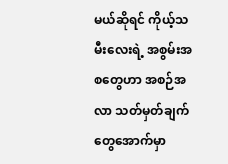မယ်ဆိုရင် ကိုယ့်သမီးလေးရဲ့ အစွမ်းအစတွေဟာ အစဉ်အလာ သတ်မှတ်ချက်တွေအောက်မှာ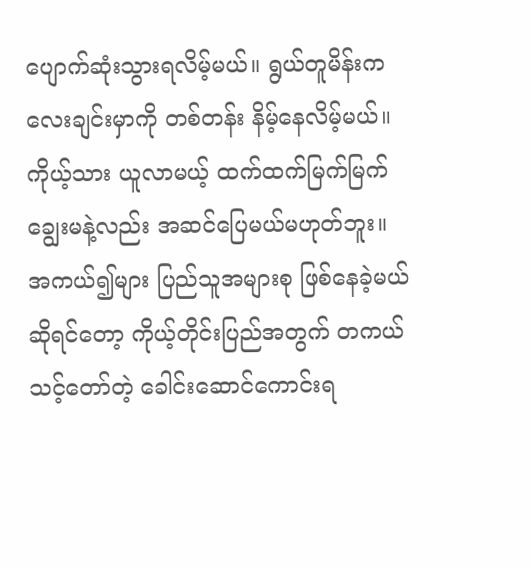ပျောက်ဆုံးသွားရလိမ့်မယ်။ ရွယ်တူမိန်းကလေးချင်းမှာကို တစ်တန်း နိမ့်နေလိမ့်မယ်။ ကိုယ့်သား ယူလာမယ့် ထက်ထက်မြက်မြက် ချွေးမနဲ့လည်း အဆင်ပြေမယ်မဟုတ်ဘူး။
အကယ်၍များ ပြည်သူအများစု ဖြစ်နေခဲ့မယ်ဆိုရင်တော့ ကိုယ့်တိုင်းပြည်အတွက် တကယ်သင့်တော်တဲ့ ခေါင်းဆောင်ကောင်းရ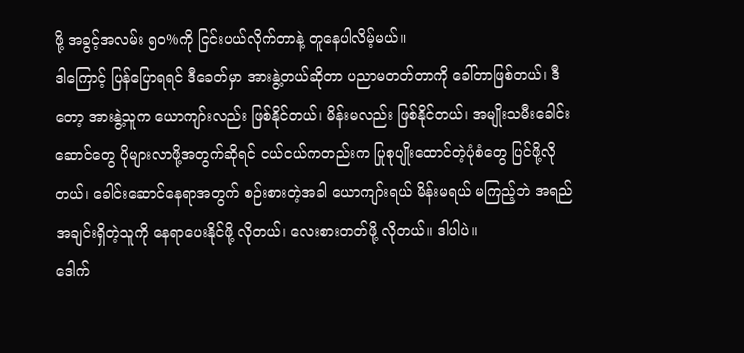ဖို့ အခွင့်အလမ်း ၅၀%ကို ငြင်းပယ်လိုက်တာနဲ့ တူနေပါလိမ့်မယ်။
ဒါကြောင့် ပြန်ပြောရရင် ဒီခေတ်မှာ အားနွဲ့တယ်ဆိုတာ ပညာမတတ်တာကို ခေါ်တာဖြစ်တယ်၊ ဒီတော့ အားနွဲ့သူက ယောကျာ်းလည်း ဖြစ်နိုင်တယ်၊ မိန်းမလည်း ဖြစ်နိုင်တယ်၊ အမျိုးသမီးခေါင်းဆောင်တွေ ပိုများလာဖို့အတွက်ဆိုရင် ငယ်ငယ်ကတည်းက ပြုစုပျိုးထောင်တဲ့ပုံစံတွေ ပြင်ဖို့လိုတယ်၊ ခေါင်းဆောင်နေရာအတွက် စဉ်းစားတဲ့အခါ ယောကျာ်းရယ် မိန်းမရယ် မကြည့်ဘဲ အရည်အချင်းရှိတဲ့သူကို နေရာပေးနိုင်ဖို့ လိုတယ်၊ လေးစားတတ်ဖို့ လိုတယ်။ ဒါပါပဲ။
ဒေါက်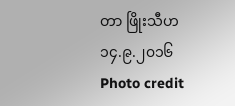တာ ဖြိုးသီဟ
၁၄.၉.၂၀၁၆
Photo credit